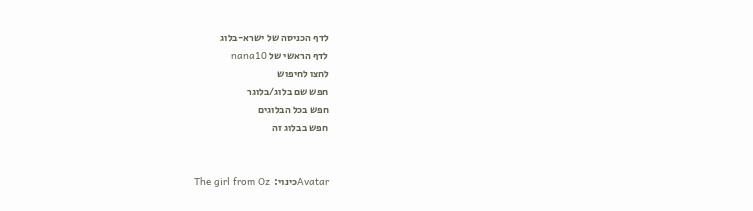לדף הכניסה של ישרא-בלוג
לדף הראשי של nana10
לחצו לחיפוש
חפש שם בלוג/בלוגר
חפש בכל הבלוגים
חפש בבלוג זה


Avatarכינוי:  The girl from Oz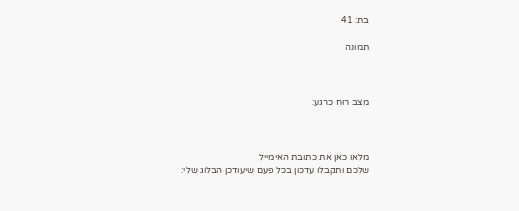בת: 41

תמונה



מצב רוח כרגע:



מלאו כאן את כתובת האימייל
שלכם ותקבלו עדכון בכל פעם שיעודכן הבלוג שלי: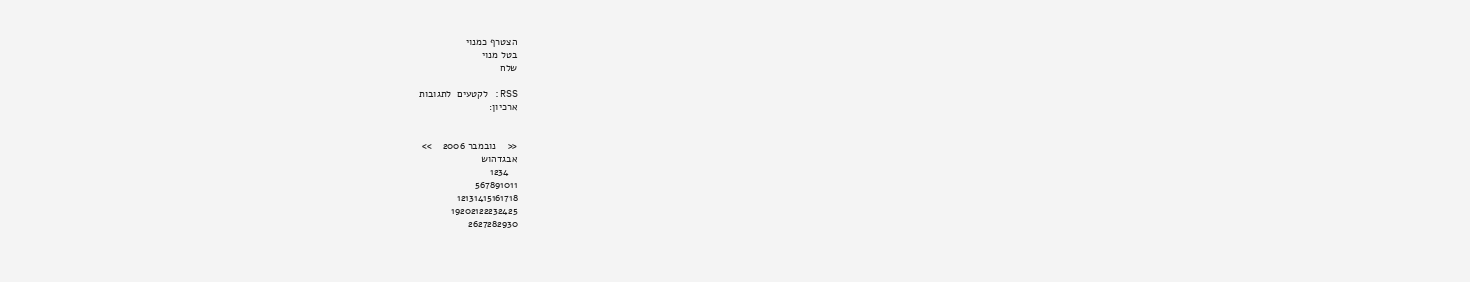הצטרף כמנוי
בטל מנוי
שלח

RSS: לקטעים  לתגובות
ארכיון:


<<    נובמבר 2006    >>
אבגדהוש
   1234
567891011
12131415161718
19202122232425
2627282930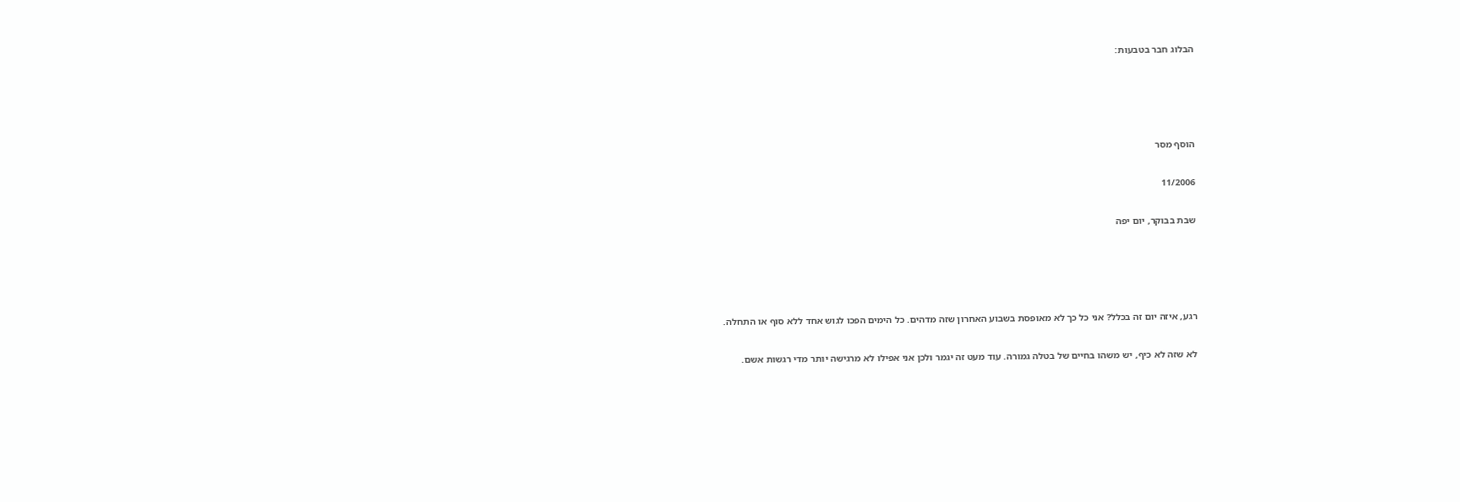הבלוג חבר בטבעות:




הוסף מסר

11/2006

שבת בבוקר, יום יפה




רגע, איזה יום זה בכלל? אני כל כך לא מאופסת בשבוע האחרון שזה מדהים. כל הימים הפכו לגוש אחד ללא סוף או התחלה.

לא שזה לא כיף, יש משהו בחיים של בטלה גמורה. עוד מעט זה יגמר ולכן אני אפילו לא מרגישה יותר מדי רגשות אשם.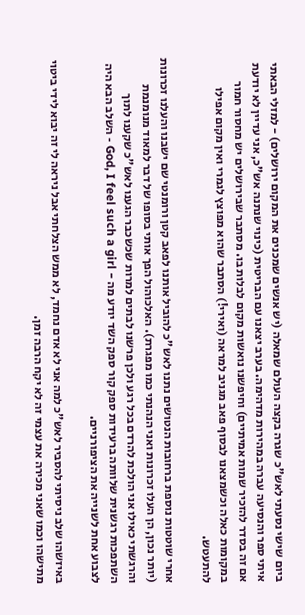ביום שישי נסעתי לאש"כ שגרה בקצה העולם שמאלה (יש אנשים שמכנים את המקום ירושלים) - למזלי הבאתי איתי ספר והנסיעה עברה במהירות מדהימה. בערב יצאנו עם הבריטית (כינוי שנתנה אש"כ, אני עדיין לא יודעת אם זה בסדר להזכיר שמות אמיתיים) וחיפשנו נואשות מקום לבלות בו. מסתבר שבירושלים יש מחסור חמור במקומות כאלה וכשמצאנו לבסוף פאב מגניב למראה (ואירי!) הסתבר שהוא מפוצץ לגמרי ואין מקום אפילו להתעטש.

אחרי שוטטות נוספת ברחובות הנטושים נתנו לאש"כ להוביל אותנו לפאב קטן ורומנטי שם ישבנו והעלנו זכרונות (יותר נכון, הן העלו זכרונות ואני הנהנתי כמו מפגרת). האלכוהול הפך אותי בסופו של דבר למאוד מנומנמת והרגשתי כאילו אני הולכת להרדם בכל רגע ולכן פרשנו לבתים למרות שכשכבר הגענו לאש"כ שקענו לתוך השתפכות רגשנית שלוותה ברעידות ספק קור ספק השד יודע מה - God, I feel such a girl - השלב הבא היה לצבוע אחת לשנייה את הציפורניים.

באיזשהו שלב ניסיתי להסביר לאש"כ למה אני לא אדם נחמד, לא ממש הצלחתי אבל ניראה לי זה יבוא לידי ביטוי מתישהו וכמו שאני מכירה את עצמי זה לא יקח הרבה זמן.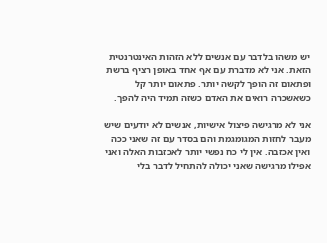יש משהו בלדבר עם אנשים ללא הזהות האינטרנטית הזאת. אני לא מדברת עם אף אחד באופן רציף ברשת ופתאום זה הופך לקשה יותר. פתאום יותר קל כשאשכרה רואים את האדם כשזה תמיד היה להפך.

אני לא מרגישה פיצול אישיות, אנשים לא יודעים שיש מעבר לחזות המגומגמת והם בסדר עם זה שאני ככה ואין אכזבה. אין לי כח נפשי יותר לאכזבות האלה ואני אפילו מרגישה שאני יכולה להתחיל לדבר בלי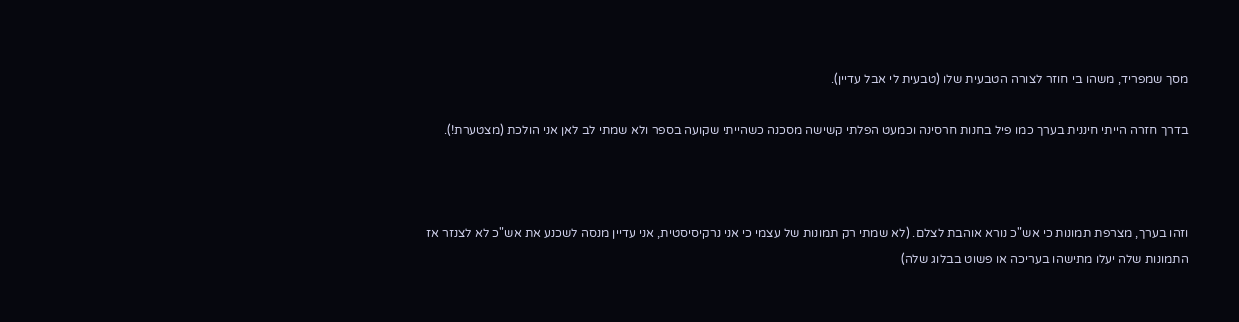מסך שמפריד, משהו בי חוזר לצורה הטבעית שלו (טבעית לי אבל עדיין).

בדרך חזרה הייתי חיננית בערך כמו פיל בחנות חרסינה וכמעט הפלתי קשישה מסכנה כשהייתי שקועה בספר ולא שמתי לב לאן אני הולכת (מצטערת!).



וזהו בערך, מצרפת תמונות כי אש"כ נורא אוהבת לצלם. (לא שמתי רק תמונות של עצמי כי אני נרקיסיסטית, אני עדיין מנסה לשכנע את אש"כ לא לצנזר אז התמונות שלה יעלו מתישהו בעריכה או פשוט בבלוג שלה)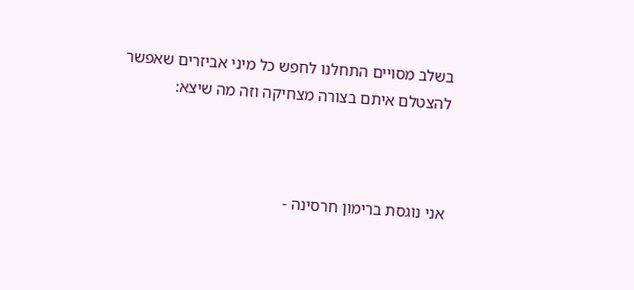בשלב מסויים התחלנו לחפש כל מיני אביזרים שאפשר להצטלם איתם בצורה מצחיקה וזה מה שיצא:



אני נוגסת ברימון חרסינה -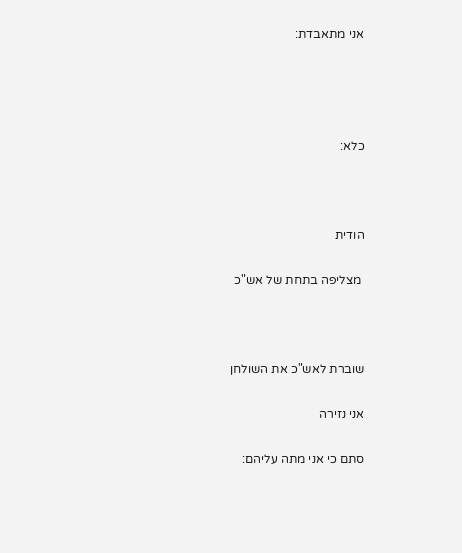אני מתאבדת:




כלא:



הודית

 מצליפה בתחת של אש"כ



שוברת לאש"כ את השולחן

אני נזירה

סתם כי אני מתה עליהם: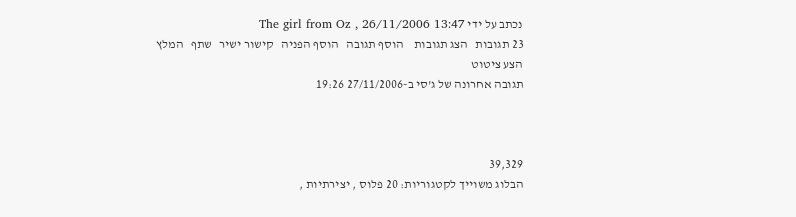נכתב על ידי The girl from Oz , 26/11/2006 13:47
23 תגובות   הצג תגובות    הוסף תגובה   הוסף הפניה   קישור ישיר   שתף   המלץ   הצע ציטוט
תגובה אחרונה של ג'סי ב-27/11/2006 19:26



39,329
הבלוג משוייך לקטגוריות: 20 פלוס , יצירתיות ,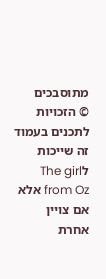מתוסבכים
© הזכויות לתכנים בעמוד זה שייכות לThe girl from Oz אלא אם צויין אחרת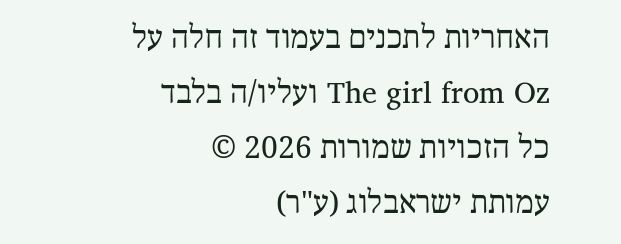האחריות לתכנים בעמוד זה חלה על The girl from Oz ועליו/ה בלבד
כל הזכויות שמורות 2026 © עמותת ישראבלוג (ע"ר)